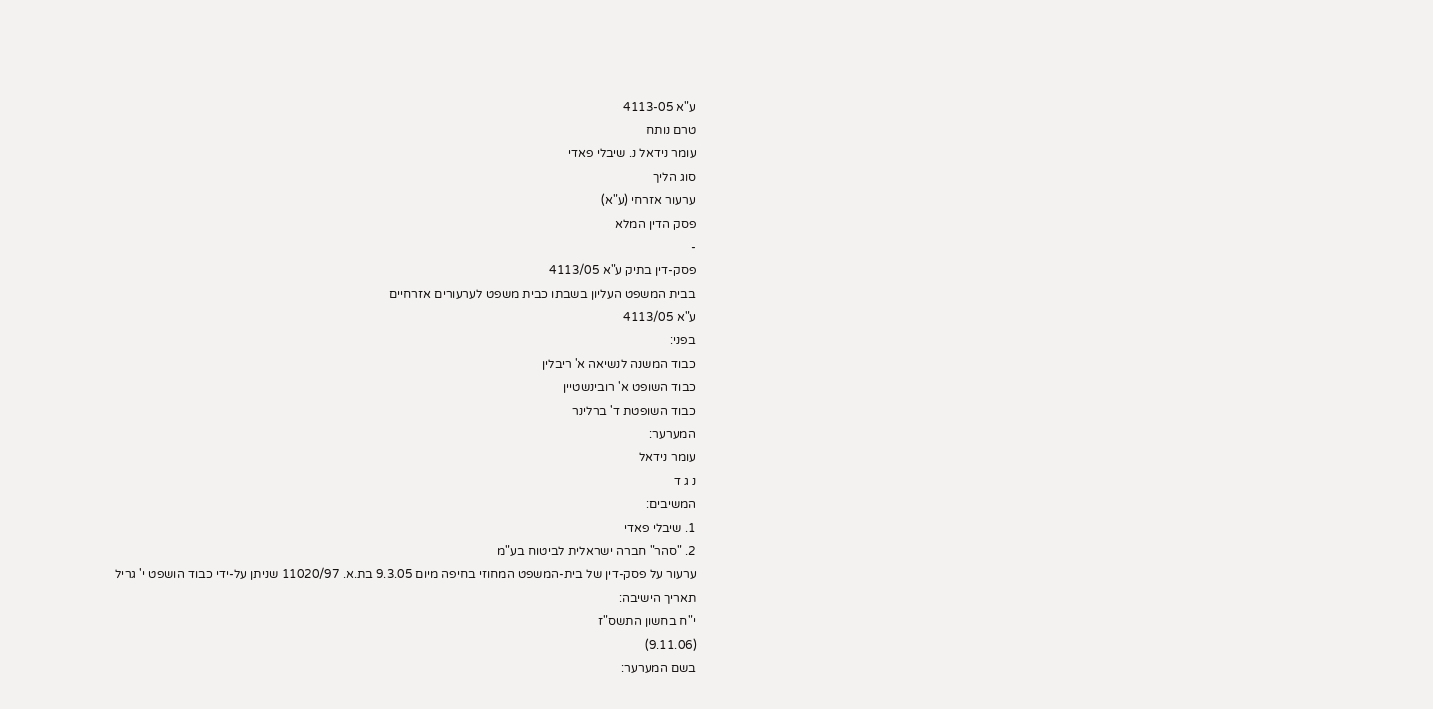ע"א 4113-05
טרם נותח
עומר נידאל נ. שיבלי פאדי
סוג הליך
ערעור אזרחי (ע"א)
פסק הדין המלא
-
פסק-דין בתיק ע"א 4113/05
בבית המשפט העליון בשבתו כבית משפט לערעורים אזרחיים
ע"א 4113/05
בפני:
כבוד המשנה לנשיאה א' ריבלין
כבוד השופט א' רובינשטיין
כבוד השופטת ד' ברלינר
המערער:
עומר נידאל
נ ג ד
המשיבים:
1. שיבלי פאדי
2. "סהר" חברה ישראלית לביטוח בע"מ
ערעור על פסק-דין של בית-המשפט המחוזי בחיפה מיום 9.3.05 בת.א. 11020/97 שניתן על-ידי כבוד הושפט י' גריל
תאריך הישיבה:
י"ח בחשון התשס"ז
(9.11.06)
בשם המערער: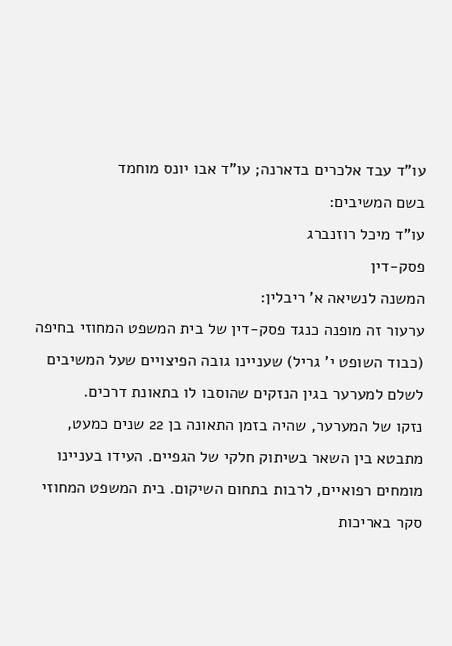עו"ד עבד אלכרים בדארנה; עו"ד אבו יונס מוחמד
בשם המשיבים:
עו"ד מיכל רוזנברג
פסק-דין
המשנה לנשיאה א' ריבלין:
ערעור זה מופנה כנגד פסק-דין של בית המשפט המחוזי בחיפה (כבוד השופט י' גריל) שעניינו גובה הפיצויים שעל המשיבים לשלם למערער בגין הנזקים שהוסבו לו בתאונת דרכים.
נזקו של המערער, שהיה בזמן התאונה בן 22 שנים כמעט, מתבטא בין השאר בשיתוק חלקי של הגפיים. העידו בעניינו מומחים רפואיים, לרבות בתחום השיקום. בית המשפט המחוזי סקר באריכות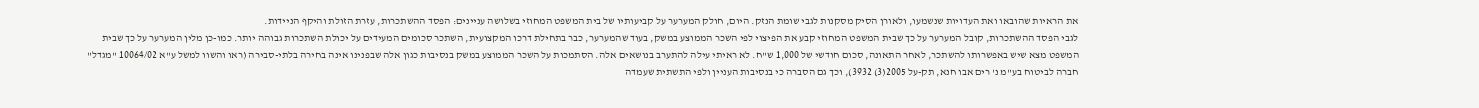את הראיות שהובאו ואת העדויות שנשמעו, ולאורן הסיק מסקנות לגבי שומת הנזק. היום, חולק המערער על קביעותיו של בית המשפט המחוזי בשלושה עניינים: הפסד ההשתכרות, עזרת הזולת והיקף הניידות.
לגבי הפסד ההשתכרות, קובל המערער על כך שבית המשפט המחוזי קבע את הפיצוי לפי השכר הממוצע במשק, בעוד שהמערער, כבר בתחילת דרכו המקצועית, השתכר סכומים המעידים על יכולת השתכרות גבוהה יותר. כמו-כן מלין המערער על כך שבית המשפט מצא שיש באפשרותו להשתכר, לאחר התאונה, סכום חודשי של 1,000 ש"ח. לא ראיתי עילה להתערב בנושאים אלה. הסתמכות על השכר הממוצע במשק בנסיבות כגון אלה שבפנינו אינה בחירה בלתי-סבירה (ראו והשוו למשל ע"א 10064/02 "מגדל" חברה לביטוח בע"מ נ' רים אבו חנא, תק-על 2005(3) 3932), וכך גם הסברה כי בנסיבות העניין ולפי התשתית שעמדה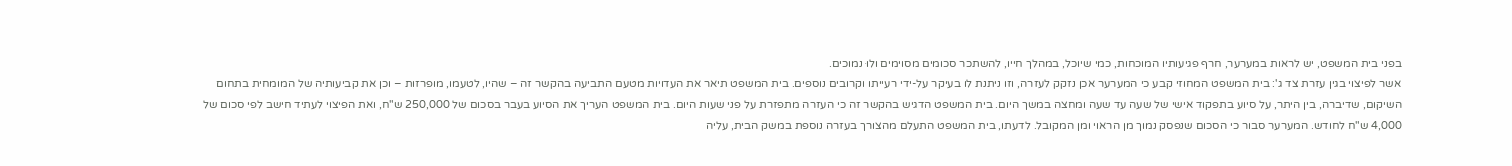בפני בית המשפט, יש לראות במערער, חרף פגיעותיו המוכחות, כמי שיוכל, במהלך חייו, להשתכר סכומים מסוימים ולוּ נמוכים.
אשר לפיצוי בגין עזרת צד ג': בית המשפט המחוזי קבע כי המערער אכן נזקק לעזרה, וזו ניתנת לו בעיקר על-ידי רעייתו וקרובים נוספים. בית המשפט תיאר את העדויות מטעם התביעה בהקשר זה – שהיו, לטעמו, מופרזות – וכן את קביעותיה של המומחית בתחום השיקום, שדיברה, בין היתר, על סיוע בתפקוד אישי של שעה עד שעה ומחצה במשך היום. בית המשפט הדגיש בהקשר זה כי העזרה מתפזרת על פני שעות היום. בית המשפט העריך את הסיוע בעבר בסכום של 250,000 ש"ח, ואת הפיצוי לעתיד חישב לפי סכום של 4,000 ש"ח לחודש. המערער סבור כי הסכום שנפסק נמוך מן הראוי ומן המקובל. לדעתו, בית המשפט התעלם מהצורך בעזרה נוספת במשק הבית, עליה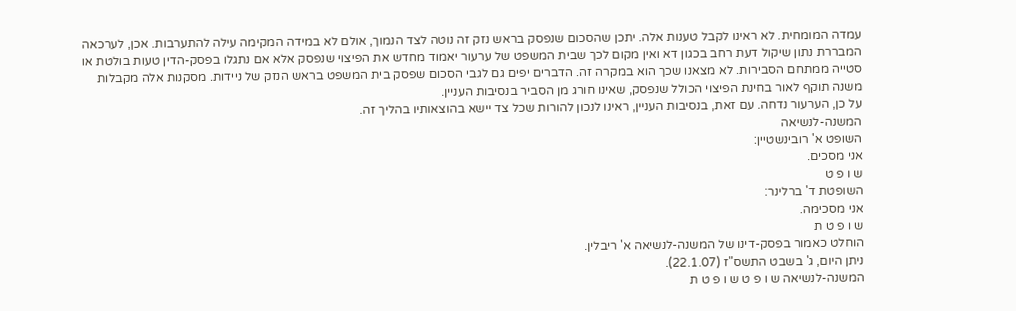עמדה המומחית. לא ראינו לקבל טענות אלה. יתכן שהסכום שנפסק בראש נזק זה נוטה לצד הנמוך, אולם לא במידה המקימה עילה להתערבות. אכן, לערכאה המבררת נתון שיקול דעת רחב בכגון דא ואין מקום לכך שבית המשפט של ערעור יאמוד מחדש את הפיצוי שנפסק אלא אם נתגלו בפסק-הדין טעות בולטת או סטייה ממתחם הסבירות. לא מצאנו שכך הוא במקרה זה. הדברים יפים גם לגבי הסכום שפסק בית המשפט בראש הנזק של ניידות. מסקנות אלה מקבלות משנה תוקף לאור בחינת הפיצוי הכולל שנפסק, שאינו חורג מן הסביר בנסיבות העניין.
על כן, הערעור נדחה. עם זאת, בנסיבות העניין, ראינו לנכון להורות שכל צד יישא בהוצאותיו בהליך זה.
המשנה-לנשיאה
השופט א' רובינשטיין:
אני מסכים.
ש ו פ ט
השופטת ד' ברלינר:
אני מסכימה.
ש ו פ ט ת
הוחלט כאמור בפסק-דינו של המשנה-לנשיאה א' ריבלין.
ניתן היום, ג' בשבט התשס"ז (22.1.07).
המשנה-לנשיאה ש ו פ ט ש ו פ ט ת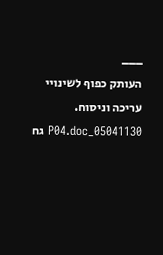___
העותק כפוף לשינויי עריכה וניסוח. 05041130_P04.doc גח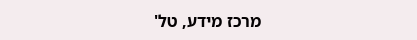מרכז מידע, טל'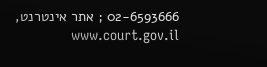02-6593666 ; אתר אינטרנט, www.court.gov.il